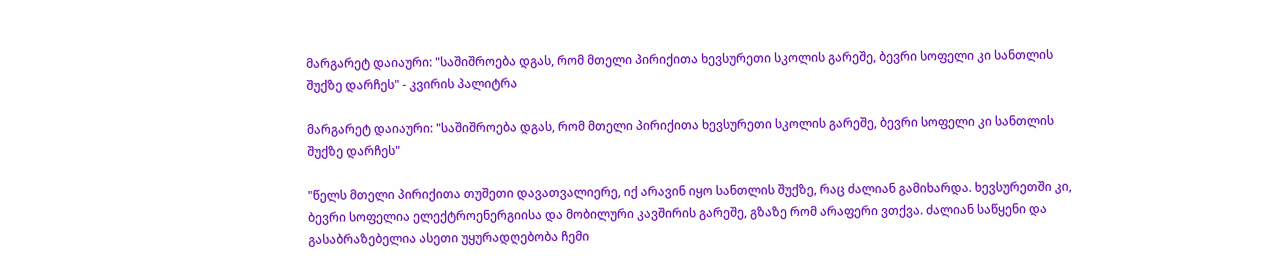მარგარეტ დაიაური: "საშიშროება დგას, რომ მთელი პირიქითა ხევსურეთი სკოლის გარეშე, ბევრი სოფელი კი სანთლის შუქზე დარჩეს" - კვირის პალიტრა

მარგარეტ დაიაური: "საშიშროება დგას, რომ მთელი პირიქითა ხევსურეთი სკოლის გარეშე, ბევრი სოფელი კი სანთლის შუქზე დარჩეს"

"წელს მთელი პირიქითა თუშეთი დავათვალიერე, იქ არავინ იყო სანთლის შუქზე, რაც ძალიან გამიხარდა. ხევსურეთში კი, ბევრი სოფელია ელექტროენერგიისა და მობილური კავშირის გარეშე, გზაზე რომ არაფერი ვთქვა. ძალიან საწყენი და გასაბრაზებელია ასეთი უყურადღებობა ჩემი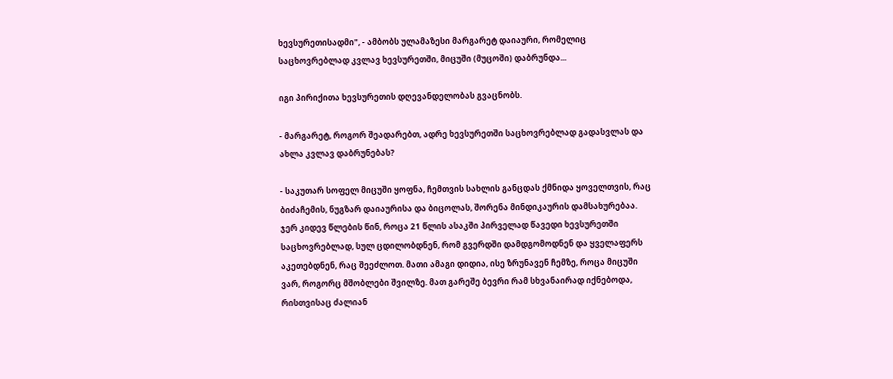ხევსურეთისადმი", - ამბობს ულამაზესი მარგარეტ დაიაური, რომელიც საცხოვრებლად კვლავ ხევსურეთში, მიცუში (მუცოში) დაბრუნდა...

იგი პირიქითა ხევსურეთის დღევანდელობას გვაცნობს.

- მარგარეტ, როგორ შეადარებთ, ადრე ხევსურეთში საცხოვრებლად გადასვლას და ახლა კვლავ დაბრუნებას?

- საკუთარ სოფელ მიცუში ყოფნა, ჩემთვის სახლის განცდას ქმნიდა ყოველთვის, რაც ბიძაჩემის, ნუგზარ დაიაურისა და ბიცოლას, შორენა მინდიკაურის დამსახურებაა. ჯერ კიდევ წლების წინ, როცა 21 წლის ასაკში პირველად წავედი ხევსურეთში საცხოვრებლად, სულ ცდილობდნენ, რომ გვერდში დამდგომოდნენ და ყველაფერს აკეთებდნენ, რაც შეეძლოთ. მათი ამაგი დიდია, ისე ზრუნავენ ჩემზე, როცა მიცუში ვარ, როგორც მშობლები შვილზე. მათ გარეშე ბევრი რამ სხვანაირად იქნებოდა, რისთვისაც ძალიან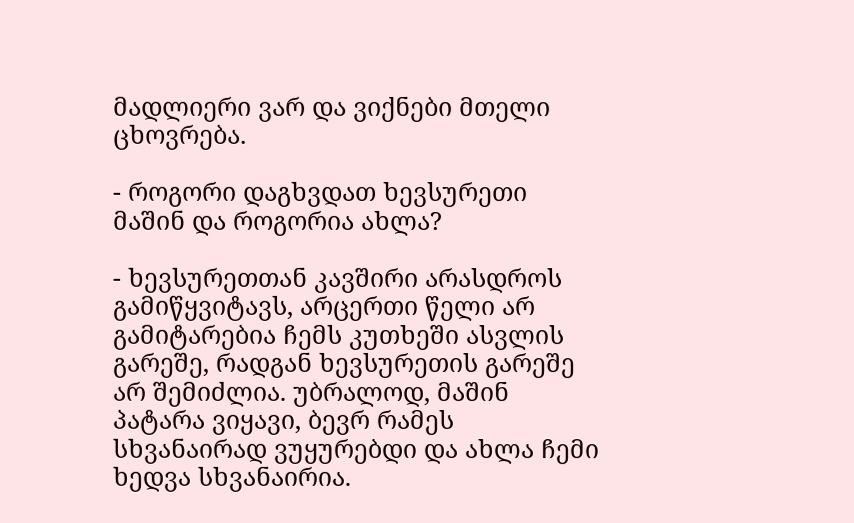მადლიერი ვარ და ვიქნები მთელი ცხოვრება.

- როგორი დაგხვდათ ხევსურეთი მაშინ და როგორია ახლა?

- ხევსურეთთან კავშირი არასდროს გამიწყვიტავს, არცერთი წელი არ გამიტარებია ჩემს კუთხეში ასვლის გარეშე, რადგან ხევსურეთის გარეშე არ შემიძლია. უბრალოდ, მაშინ პატარა ვიყავი, ბევრ რამეს სხვანაირად ვუყურებდი და ახლა ჩემი ხედვა სხვანაირია.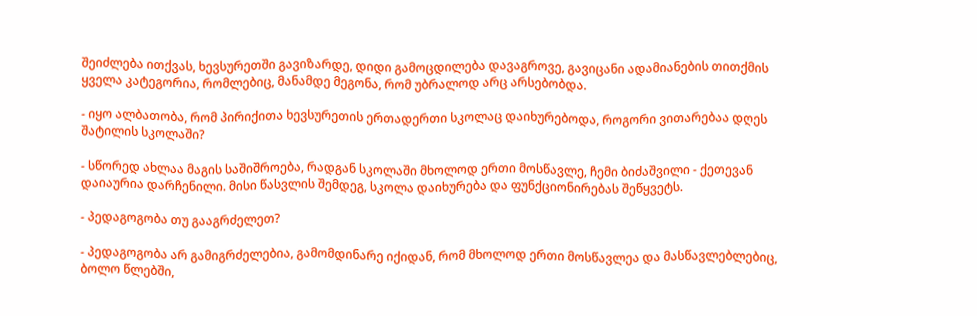შეიძლება ითქვას, ხევსურეთში გავიზარდე, დიდი გამოცდილება დავაგროვე, გავიცანი ადამიანების თითქმის ყველა კატეგორია, რომლებიც, მანამდე მეგონა, რომ უბრალოდ არც არსებობდა.

- იყო ალბათობა, რომ პირიქითა ხევსურეთის ერთადერთი სკოლაც დაიხურებოდა, როგორი ვითარებაა დღეს შატილის სკოლაში?

- სწორედ ახლაა მაგის საშიშროება, რადგან სკოლაში მხოლოდ ერთი მოსწავლე, ჩემი ბიძაშვილი - ქეთევან დაიაურია დარჩენილი. მისი წასვლის შემდეგ, სკოლა დაიხურება და ფუნქციონირებას შეწყვეტს.

- პედაგოგობა თუ გააგრძელეთ?

- პედაგოგობა არ გამიგრძელებია, გამომდინარე იქიდან, რომ მხოლოდ ერთი მოსწავლეა და მასწავლებლებიც, ბოლო წლებში,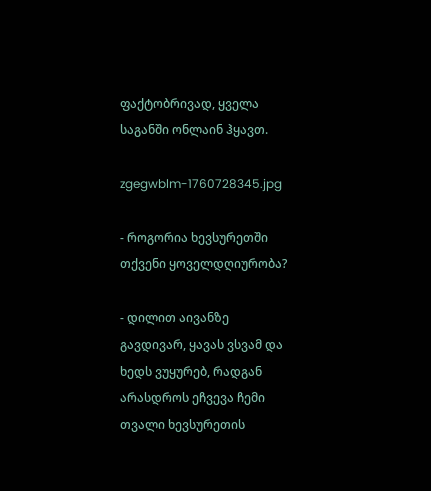ფაქტობრივად, ყველა საგანში ონლაინ ჰყავთ.

zgegwblm-1760728345.jpg

- როგორია ხევსურეთში თქვენი ყოველდღიურობა?

- დილით აივანზე გავდივარ, ყავას ვსვამ და ხედს ვუყურებ, რადგან არასდროს ეჩვევა ჩემი თვალი ხევსურეთის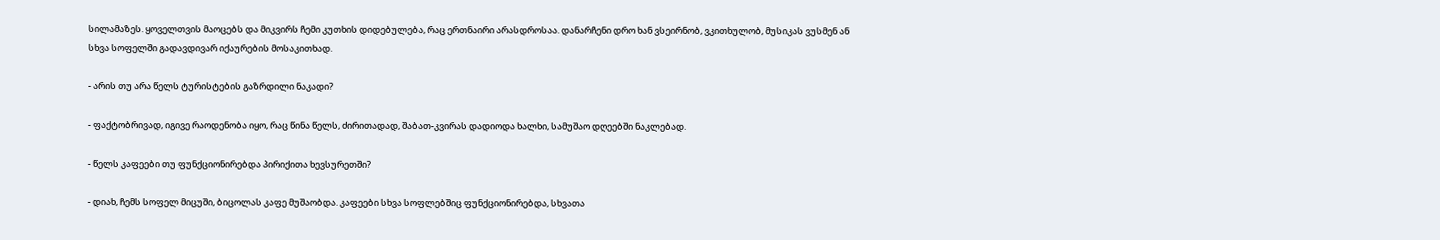სილამაზეს. ყოველთვის მაოცებს და მიკვირს ჩემი კუთხის დიდებულება, რაც ერთნაირი არასდროსაა. დანარჩენი დრო ხან ვსეირნობ, ვკითხულობ, მუსიკას ვუსმენ ან სხვა სოფელში გადავდივარ იქაურების მოსაკითხად.

- არის თუ არა წელს ტურისტების გაზრდილი ნაკადი?

- ფაქტობრივად, იგივე რაოდენობა იყო, რაც წინა წელს, ძირითადად, შაბათ-კვირას დადიოდა ხალხი, სამუშაო დღეებში ნაკლებად.

- წელს კაფეები თუ ფუნქციონირებდა პირიქითა ხევსურეთში?

- დიახ, ჩემს სოფელ მიცუში, ბიცოლას კაფე მუშაობდა. კაფეები სხვა სოფლებშიც ფუნქციონირებდა, სხვათა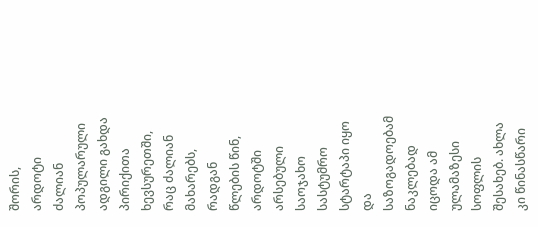შორის, არდოტი ძალიან პოპულარული ადგილი გახდა პირიქითა ხევსურეთში, რაც ძალიან მახარებს, რადგან წლების წინ, არდოტში არსებული საოჯახო სასტუმრო სტარტაპი იყო და საზოგადოებამ ნაკლებად იცოდა ამ ულამაზესი სოფლის შესახებ. ახლა კი წინასწარი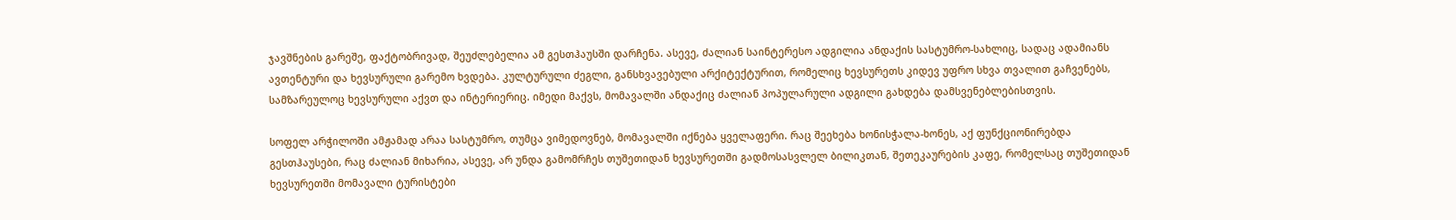ჯავშნების გარეშე, ფაქტობრივად, შეუძლებელია ამ გესთჰაუსში დარჩენა. ასევე, ძალიან საინტერესო ადგილია ანდაქის სასტუმრო-სახლიც, სადაც ადამიანს ავთენტური და ხევსურული გარემო ხვდება. კულტურული ძეგლი, განსხვავებული არქიტექტურით, რომელიც ხევსურეთს კიდევ უფრო სხვა თვალით გაჩვენებს, სამზარეულოც ხევსურული აქვთ და ინტერიერიც. იმედი მაქვს, მომავალში ანდაქიც ძალიან პოპულარული ადგილი გახდება დამსვენებლებისთვის.

სოფელ არჭილოში ამჟამად არაა სასტუმრო, თუმცა ვიმედოვნებ, მომავალში იქნება ყველაფერი. რაც შეეხება ხონისჭალა-ხონეს, აქ ფუნქციონირებდა გესთჰაუსები, რაც ძალიან მიხარია, ასევე, არ უნდა გამომრჩეს თუშეთიდან ხევსურეთში გადმოსასვლელ ბილიკთან, შეთეკაურების კაფე, რომელსაც თუშეთიდან ხევსურეთში მომავალი ტურისტები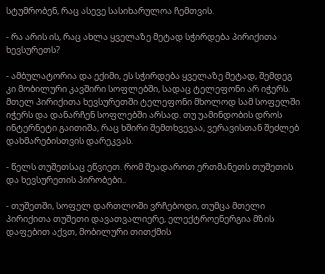სტუმრობენ, რაც ასევე სასიხარულოა ჩემთვის.

- რა არის ის, რაც ახლა ყველაზე მეტად სჭირდება პირიქითა ხევსურეთს?

- ამბულატორია და ექიმი, ეს სჭირდება ყველაზე მეტად, შემდეგ კი მობილური კავშირი სოფლებში, სადაც ტელეფონი არ იჭერს. მთელ პირიქითა ხევსურეთში ტელეფონი მხოლოდ სამ სოფელში იჭერს და დანარჩენ სოფლებში არსად. თუ უამინდობის დროს ინტერნეტი გაითიშა, რაც ხშირი შემთხვევაა, ვერავისთან შეძლებ დახმარებისთვის დარეკვას.

- წელს თუშეთსაც ეწვიეთ. რომ შეადაროთ ერთმანეთს თუშეთის და ხევსურეთის პირობები..

- თუშეთში, სოფელ დართლოში ვრჩებოდი, თუმცა მთელი პირიქითა თუშეთი დავათვალიერე, ელექტროენერგია მზის დაფებით აქვთ, მობილური თითქმის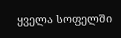ყველა სოფელში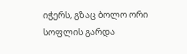იჭერს, გზაც ბოლო ორი სოფლის გარდა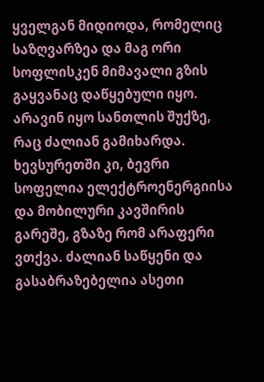ყველგან მიდიოდა, რომელიც საზღვარზეა და მაგ ორი სოფლისკენ მიმავალი გზის გაყვანაც დაწყებული იყო. არავინ იყო სანთლის შუქზე, რაც ძალიან გამიხარდა. ხევსურეთში კი, ბევრი სოფელია ელექტროენერგიისა და მობილური კავშირის გარეშე, გზაზე რომ არაფერი ვთქვა. ძალიან საწყენი და გასაბრაზებელია ასეთი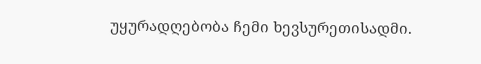უყურადღებობა ჩემი ხევსურეთისადმი.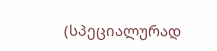(სპეციალურად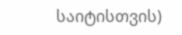საიტისთვის)